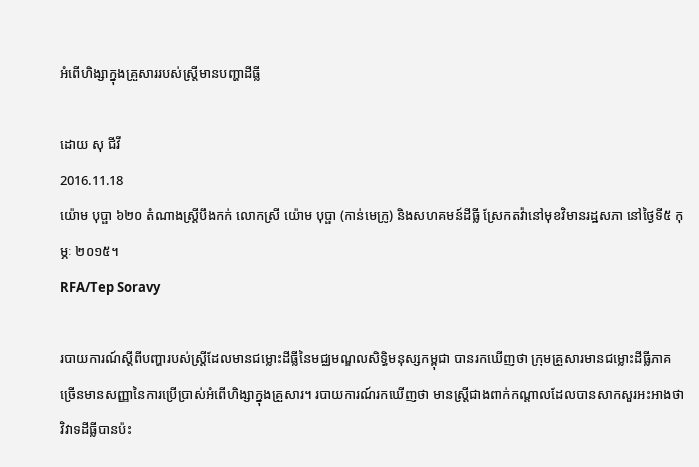អំពើហិង្សាក្នុងគ្រួសាររបស់ស្ត្រីមានបញ្ហាដីធ្លី

ដោយ សុ ជីវី
2016.11.18
យ៉ោម បុប្ផា ៦២០ តំណាងស្ត្រីបឹងកក់ លោកស្រី យ៉ោម បុប្ផា (កាន់មេក្រូ) និងសហគមន៍ដីធ្លី ស្រែកតវ៉ានៅមុខវិមានរដ្ឋសភា នៅថ្ងៃទី៥ កុម្ភៈ ២០១៥។
RFA/Tep Soravy

របាយការណ៍ស្ដីពីបញ្ហារបស់ស្ត្រីដែលមានជម្លោះដីធ្លីនៃមជ្ឈមណ្ឌលសិទ្ធិមនុស្សកម្ពុជា បានរកឃើញថា ក្រុមគ្រួសារមានជម្លោះដីធ្លីភាគច្រើនមានសញ្ញានៃការប្រើប្រាស់អំពើហិង្សាក្នុងគ្រួសារ។ របាយការណ៍រកឃើញថា មានស្ត្រីជាងពាក់កណ្ដាលដែលបានសាកសួរអះអាងថា វិវាទដីធ្លីបានប៉ះ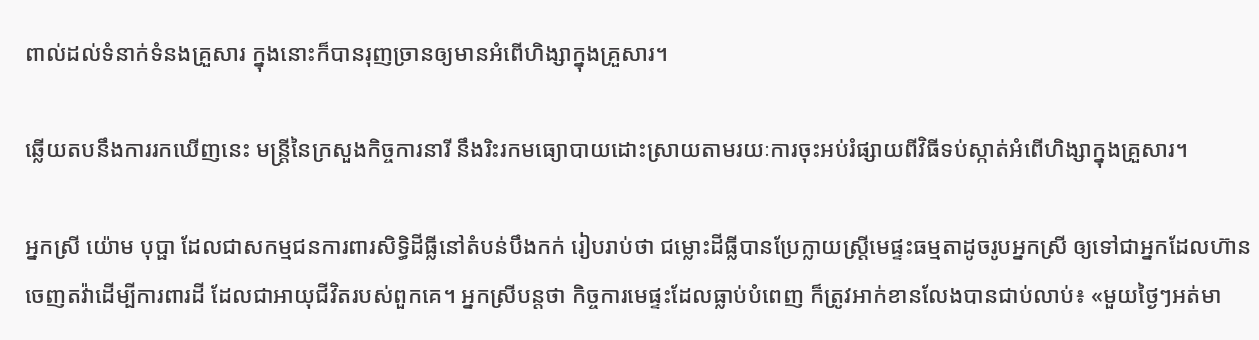ពាល់ដល់ទំនាក់ទំនងគ្រួសារ ក្នុងនោះក៏បានរុញច្រានឲ្យមានអំពើហិង្សាក្នុងគ្រួសារ។

ឆ្លើយតបនឹងការរកឃើញនេះ មន្ត្រីនៃក្រសួងកិច្ចការនារី នឹងរិះរកមធ្យោបាយដោះស្រាយតាមរយៈការចុះអប់រំផ្សាយពីវិធីទប់ស្កាត់អំពើហិង្សាក្នុងគ្រួសារ។

អ្នកស្រី យ៉ោម បុប្ផា ដែលជាសកម្មជនការពារសិទ្ធិដីធ្លីនៅតំបន់បឹងកក់ រៀបរាប់ថា ជម្លោះដីធ្លីបានប្រែក្លាយស្ត្រីមេផ្ទះធម្មតាដូចរូបអ្នកស្រី ឲ្យទៅជាអ្នកដែលហ៊ានចេញតវ៉ាដើម្បីការពារដី ដែលជាអាយុជីវិតរបស់ពួកគេ។ អ្នកស្រីបន្តថា កិច្ចការមេផ្ទះដែលធ្លាប់បំពេញ ក៏ត្រូវអាក់ខានលែងបានជាប់លាប់៖ «មួយថ្ងៃៗអត់មា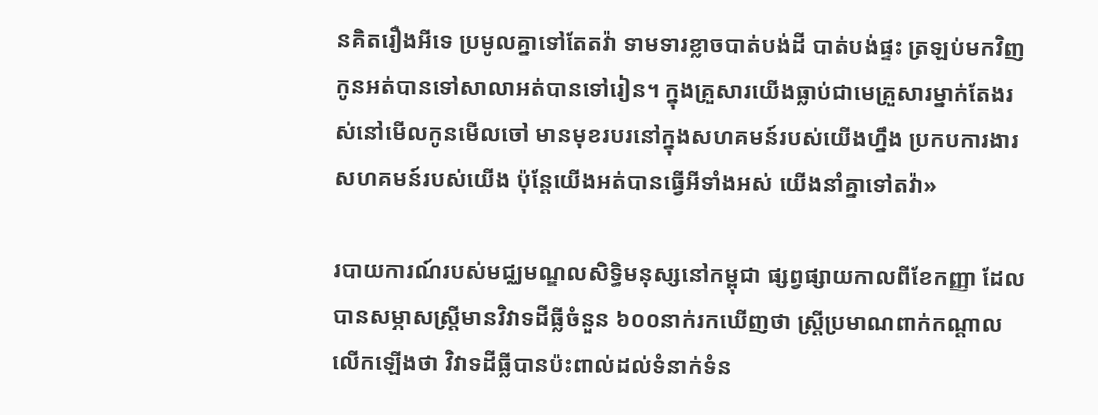នគិតរឿងអីទេ ប្រមូលគ្នាទៅតែតវ៉ា ទាមទារខ្លាចបាត់បង់ដី បាត់បង់ផ្ទះ ត្រឡប់មកវិញកូនអត់បានទៅសាលាអត់បានទៅរៀន។ ក្នុងគ្រួសារយើងធ្លាប់ជាមេគ្រួសារម្នាក់តែងរស់នៅមើលកូនមើលចៅ មានមុខរបរនៅក្នុងសហគមន៍របស់យើងហ្នឹង ប្រកបការងារសហគមន៍របស់យើង ប៉ុន្តែយើងអត់បានធ្វើអីទាំងអស់ យើងនាំគ្នាទៅតវ៉ា»

របាយការណ៍របស់មជ្ឈមណ្ឌលសិទ្ធិមនុស្សនៅកម្ពុជា ផ្សព្វផ្សាយកាលពីខែកញ្ញា ដែលបានសម្ភាសស្ត្រីមានវិវាទដីធ្លីចំនួន ៦០០នាក់រកឃើញថា ស្ត្រីប្រមាណពាក់កណ្ដាលលើកឡើងថា វិវាទដីធ្លីបានប៉ះពាល់ដល់ទំនាក់ទំន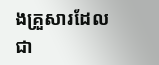ងគ្រួសារដែលជា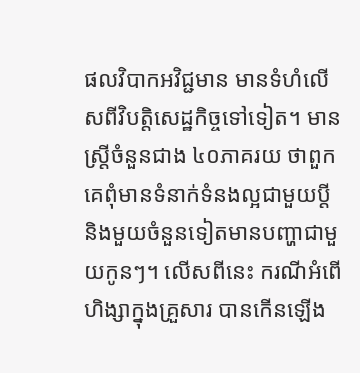ផលវិបាកអវិជ្ជមាន មានទំហំលើសពីវិបត្តិសេដ្ឋកិច្ចទៅទៀត។ មានស្ត្រីចំនួនជាង ៤០ភាគរយ ថាពួកគេពុំមានទំនាក់ទំនងល្អជាមួយប្ដី និងមួយចំនួនទៀតមានបញ្ហាជាមួយកូនៗ។ លើសពីនេះ ករណីអំពើហិង្សាក្នុងគ្រួសារ បានកើនឡើង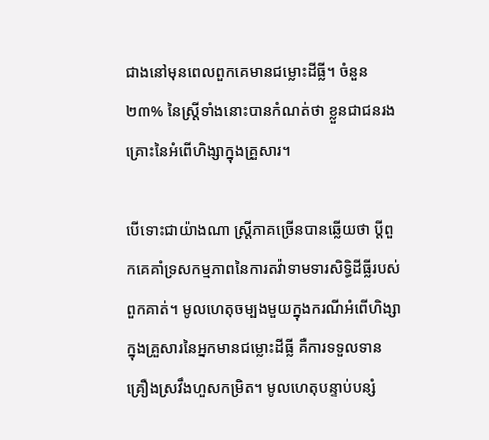ជាងនៅមុនពេលពួកគេមានជម្លោះដីធ្លី។ ចំនួន ២៣% នៃស្ត្រីទាំងនោះបានកំណត់ថា ខ្លួនជាជនរងគ្រោះនៃអំពើហិង្សាក្នុងគ្រួសារ។

បើទោះជាយ៉ាងណា ស្ត្រីភាគច្រើនបានឆ្លើយថា ប្ដីពួកគេគាំទ្រសកម្មភាពនៃការតវ៉ាទាមទារសិទ្ធិដីធ្លីរបស់ពួកគាត់។ មូលហេតុចម្បងមួយក្នុងករណីអំពើហិង្សាក្នុងគ្រួសារនៃអ្នកមានជម្លោះដីធ្លី គឺការទទួលទានគ្រឿងស្រវឹងហួសកម្រិត។ មូលហេតុបន្ទាប់បន្សំ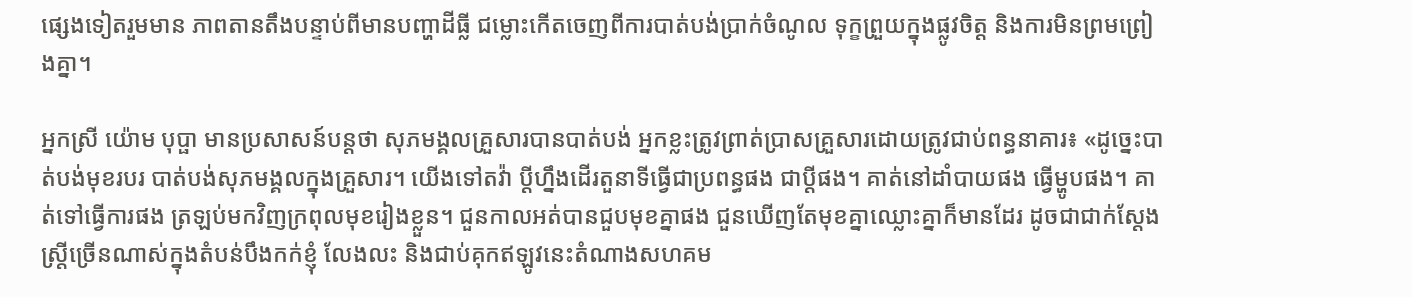ផ្សេងទៀតរួមមាន ភាពតានតឹងបន្ទាប់ពីមានបញ្ហាដីធ្លី ជម្លោះកើតចេញពីការបាត់បង់ប្រាក់ចំណូល ទុក្ខព្រួយក្នុងផ្លូវចិត្ត និងការមិនព្រមព្រៀងគ្នា។

អ្នកស្រី យ៉ោម បុប្ផា មានប្រសាសន៍បន្តថា សុភមង្គលគ្រួសារបានបាត់បង់ អ្នកខ្លះត្រូវព្រាត់ប្រាសគ្រួសារដោយត្រូវជាប់ពន្ធនាគារ៖ «ដូច្នេះបាត់បង់មុខរបរ បាត់បង់សុភមង្គលក្នុងគ្រួសារ។ យើងទៅតវ៉ា ប្ដីហ្នឹងដើរតួនាទីធ្វើជាប្រពន្ធផង ជាប្ដីផង។ គាត់នៅដាំបាយផង ធ្វើម្ហូបផង។ គាត់ទៅធ្វើការផង ត្រឡប់មកវិញក្រពុលមុខរៀងខ្លួន។ ជួនកាលអត់បានជួបមុខគ្នាផង ជួនឃើញតែមុខគ្នាឈ្លោះគ្នាក៏មានដែរ ដូចជាជាក់ស្ដែងស្ត្រីច្រើនណាស់ក្នុងតំបន់បឹងកក់ខ្ញុំ លែងលះ និងជាប់គុកឥឡូវនេះតំណាងសហគម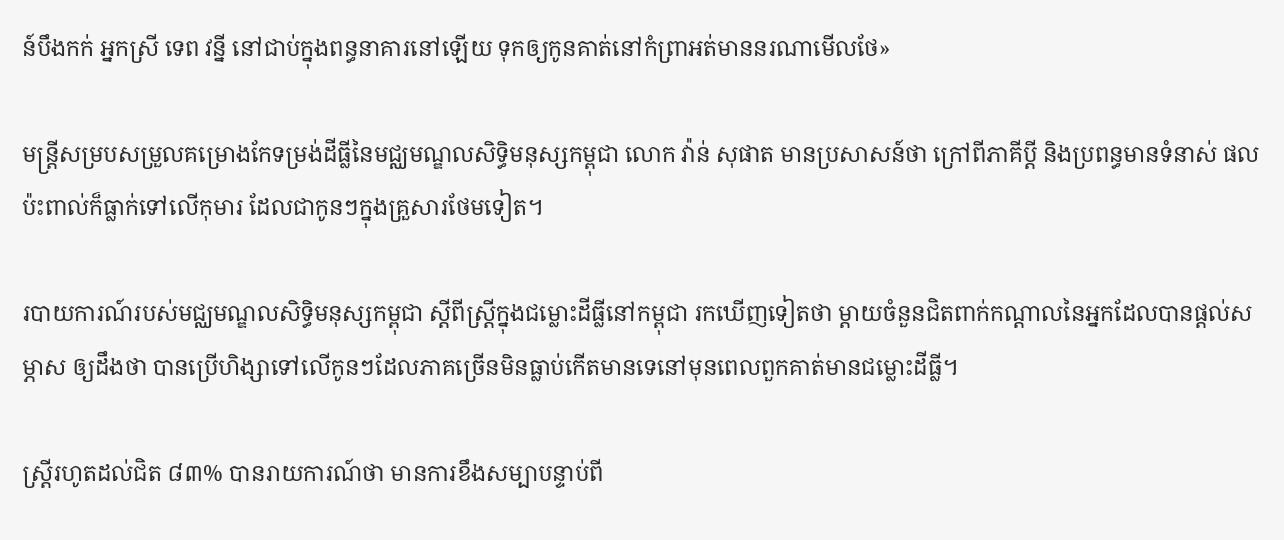ន៍បឹងកក់ អ្នកស្រី ទេព វន្នី នៅជាប់ក្នុងពន្ធនាគារនៅឡើយ ទុកឲ្យកូនគាត់នៅកំព្រាអត់មាននរណាមើលថែ»

មន្ត្រីសម្របសម្រួលគម្រោងកែទម្រង់ដីធ្លីនៃមជ្ឈមណ្ឌលសិទ្ធិមនុស្សកម្ពុជា លោក វ៉ាន់ សុផាត មានប្រសាសន៍ថា ក្រៅពីភាគីប្ដី និងប្រពន្ធមានទំនាស់ ផលប៉ះពាល់ក៏ធ្លាក់ទៅលើកុមារ ដែលជាកូនៗក្នុងគ្រួសារថែមទៀត។

របាយការណ៍របស់មជ្ឈមណ្ឌលសិទ្ធិមនុស្សកម្ពុជា ស្ដីពីស្ត្រីក្នុងជម្លោះដីធ្លីនៅកម្ពុជា រកឃើញទៀតថា ម្ដាយចំនួនជិតពាក់កណ្ដាលនៃអ្នកដែលបានផ្ដល់សម្ភាស ឲ្យដឹងថា បានប្រើហិង្សាទៅលើកូនៗដែលភាគច្រើនមិនធ្លាប់កើតមានទេនៅមុនពេលពួកគាត់មានជម្លោះដីធ្លី។

ស្ត្រីរហូតដល់ជិត ៨៣% បានរាយការណ៍ថា មានការខឹងសម្បាបន្ទាប់ពី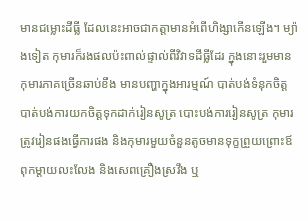មានជម្លោះដីធ្លី ដែលនេះអាចជាកត្តាមានអំពើហិង្សាកើនឡើង។ ម្យ៉ាងទៀត កុមារក៏រងផលប៉ះពាល់ផ្ទាល់ពីវិវាទដីធ្លីដែរ ក្នុងនោះរួមមាន កុមារភាគច្រើនឆាប់ខឹង មានបញ្ហាក្នុងអារម្មណ៍ បាត់បង់ទំនុកចិត្ត បាត់បង់ការយកចិត្តទុកដាក់រៀនសូត្រ បោះបង់ការរៀនសូត្រ កុមារត្រូវរៀនផងធ្វើការផង និងកុមារមួយចំនួនតូចមានទុក្ខព្រួយព្រោះឪពុកម្ដាយលះលែង និងសេពគ្រឿងស្រវឹង ឬ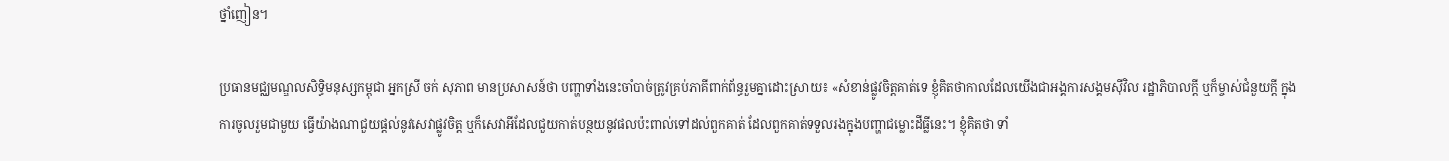ថ្នាំញៀន។

ប្រធានមជ្ឈមណ្ឌលសិទ្ធិមនុស្សកម្ពុជា អ្នកស្រី ចក់ សុភាព មានប្រសាសន៍ថា បញ្ហាទាំងនេះចាំបាច់ត្រូវគ្រប់ភាគីពាក់ព័ន្ធរួមគ្នាដោះស្រាយ៖ «សំខាន់ផ្លូវចិត្តគាត់ទេ ខ្ញុំគិតថាកាលដែលយើងជាអង្គការសង្គមស៊ីវិល រដ្ឋាភិបាលក្ដី ឬក៏ម្ចាស់ជំនួយក្ដី ក្នុងការចូលរួមជាមួយ ធ្វើយ៉ាងណាជួយផ្ដល់នូវសេវាផ្លូវចិត្ត ឬក៏សេវាអីដែលជួយកាត់បន្ថយនូវផលប៉ះពាល់ទៅដល់ពួកគាត់ ដែលពួកគាត់ទទួលរងក្នុងបញ្ហាជម្លោះដីធ្លីនេះ។ ខ្ញុំគិតថា ទាំ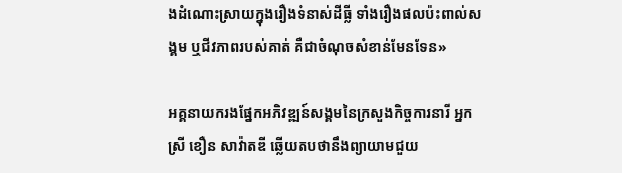ងដំណោះស្រាយក្នុងរឿងទំនាស់ដីធ្លី ទាំងរឿងផលប៉ះពាល់សង្គម ឬជីវភាពរបស់គាត់ គឺជាចំណុចសំខាន់មែនទែន»

អគ្គនាយករងផ្នែកអភិវឌ្ឍន៍សង្គមនៃក្រសួងកិច្ចការនារី អ្នកស្រី ខឿន សាវ៉ាតឌី ឆ្លើយតបថានឹងព្យាយាមជួយ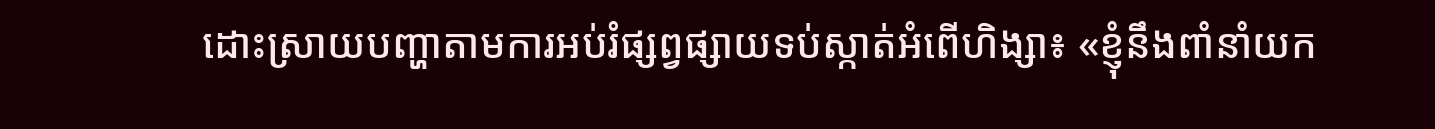ដោះស្រាយបញ្ហាតាមការអប់រំផ្សព្វផ្សាយទប់ស្កាត់អំពើហិង្សា៖ «ខ្ញុំនឹងពាំនាំយក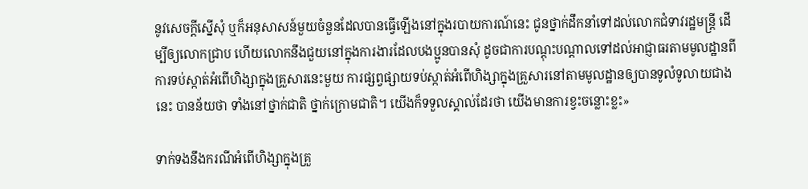នូវសេចក្ដីស្នើសុំ ឬក៏អនុសាសន៍មួយចំនួនដែលបានធ្វើឡើងនៅក្នុងរបាយការណ៍នេះ ជូនថ្នាក់ដឹកនាំទៅដល់លោកជំទាវរដ្ឋមន្ត្រី ដើម្បីឲ្យលោកជ្រាប ហើយលោកនឹងជួយនៅក្នុងការងារដែលបងប្អូនបានសុំ ដូចជាការបណ្ដុះបណ្ដាលទៅដល់អាជ្ញាធរតាមមូលដ្ឋានពីការទប់ស្កាត់អំពើហិង្សាក្នុងគ្រួសារនេះមួយ ការផ្សព្វផ្សាយទប់ស្កាត់អំពើហិង្សាក្នុងគ្រួសារនៅតាមមូលដ្ឋានឲ្យបានទូលំទូលាយជាងនេះ បានន័យថា ទាំងនៅថ្នាក់ជាតិ ថ្នាក់ក្រោមជាតិ។ យើងក៏ទទួលស្គាល់ដែរថា យើងមានការខ្វះចន្លោះខ្លះ»

ទាក់ទងនឹងករណីអំពើហិង្សាក្នុងគ្រួ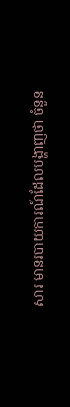សារ មានរបាយការណ៍ដែលបង្ហាញថា ចំនួន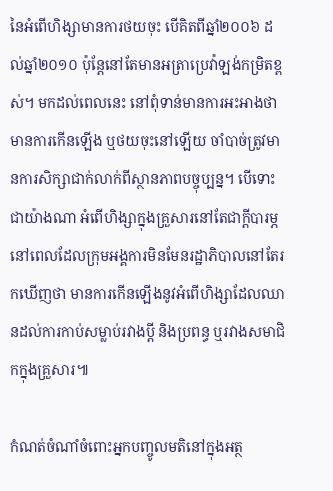នៃអំពើហិង្សាមានការថយចុះ បើគិតពីឆ្នាំ២០០៦ ដល់ឆ្នាំ២០១០ ប៉ុន្តែនៅតែមានអត្រាប្រេវ៉ាឡង់កម្រិតខ្ពស់។ មកដល់ពេលនេះ នៅពុំទាន់មានការអះអាងថា មានការកើនឡើង ឬថយចុះនៅឡើយ ចាំបាច់ត្រូវមានការសិក្សាជាក់លាក់ពីស្ថានភាពបច្ចុប្បន្ន។ បើទោះជាយ៉ាងណា អំពើហិង្សាក្នុងគ្រួសារនៅតែជាក្ដីបារម្ភ នៅពេលដែលក្រុមអង្គការមិនមែនរដ្ឋាភិបាលនៅតែរកឃើញថា មានការកើនឡើងនូវអំពើហិង្សាដែលឈានដល់ការកាប់សម្លាប់រវាងប្ដី និងប្រពន្ធ ឬរវាងសមាជិកក្នុងគ្រួសារ៕

កំណត់ចំណាំចំពោះអ្នកបញ្ចូលមតិនៅក្នុងអត្ថ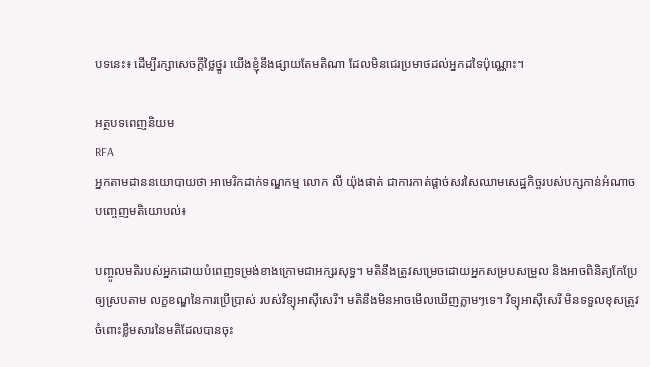បទនេះ៖ ដើម្បីរក្សាសេចក្ដីថ្លៃថ្នូរ យើងខ្ញុំនឹងផ្សាយតែមតិណា ដែលមិនជេរប្រមាថដល់អ្នកដទៃប៉ុណ្ណោះ។

អត្ថបទពេញនិយម
RFA
អ្នកតាមដាននយោបាយថា អាមេរិកដាក់ទណ្ឌកម្ម លោក លី យ៉ុងផាត់ ជាការកាត់ផ្ដាច់សរសៃឈាមសេដ្ឋកិច្ចរបស់បក្សកាន់អំណាច
បញ្ចេញមតិយោបល់៖

បញ្ចូលមតិរបស់អ្នកដោយបំពេញទម្រង់ខាងក្រោមជាអក្សរសុទ្ធ។ មតិនឹងត្រូវសម្រេចដោយអ្នកសម្របសម្រួល និងអាចពិនិត្យកែប្រែឲ្យស្របតាម លក្ខខណ្ឌនៃការប្រើប្រាស់ របស់វិទ្យុអាស៊ីសេរី។ មតិនឹងមិនអាចមើលឃើញភ្លាមៗទេ។ វិទ្យុអាស៊ីសេរី មិនទទួលខុសត្រូវចំពោះខ្លឹមសារនៃមតិដែលបានចុះ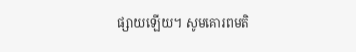ផ្សាយឡើយ។ សូមគោរពមតិ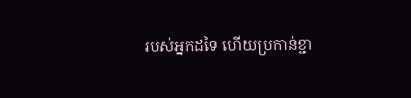របស់អ្នកដទៃ ហើយប្រកាន់ខ្ជា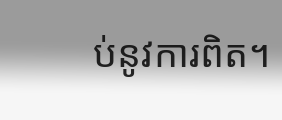ប់នូវការពិត។